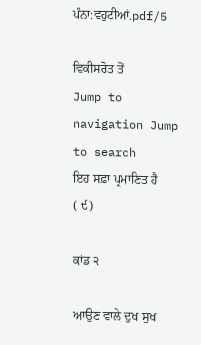ਪੰਨਾ:ਵਹੁਟੀਆਂ.pdf/5

ਵਿਕੀਸਰੋਤ ਤੋਂ
Jump to navigation Jump to search
ਇਹ ਸਫ਼ਾ ਪ੍ਰਮਾਣਿਤ ਹੈ
( ੯)

ਕਾਂਡ ੨

ਆਉਣ ਵਾਲੇ ਦੁਖ ਸੁਖ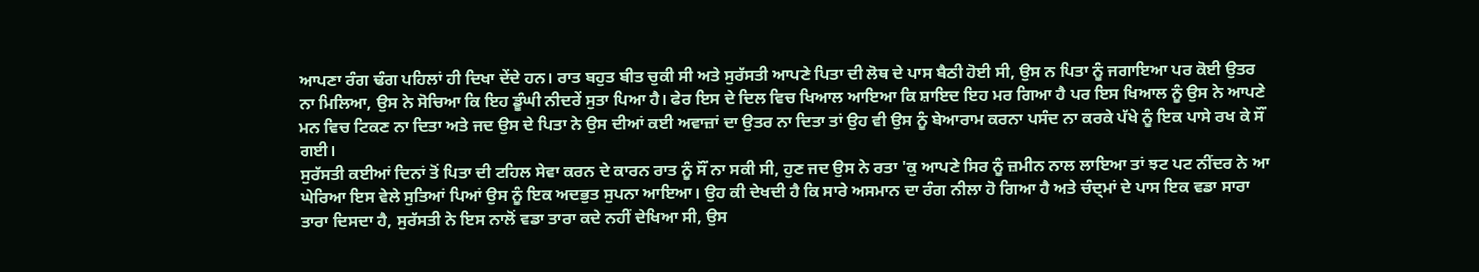ਆਪਣਾ ਰੰਗ ਢੰਗ ਪਹਿਲਾਂ ਹੀ ਦਿਖਾ ਦੇਂਦੇ ਹਨ। ਰਾਤ ਬਹੁਤ ਬੀਤ ਚੁਕੀ ਸੀ ਅਤੇ ਸੁਰੱਸਤੀ ਆਪਣੇ ਪਿਤਾ ਦੀ ਲੋਥ ਦੇ ਪਾਸ ਬੈਠੀ ਹੋਈ ਸੀ, ਉਸ ਨ ਪਿਤਾ ਨੂੰ ਜਗਾਇਆ ਪਰ ਕੋਈ ਉਤਰ ਨਾ ਮਿਲਿਆ, ਉਸ ਨੇ ਸੋਚਿਆ ਕਿ ਇਹ ਡੂੰਘੀ ਨੀਦਰੇਂ ਸੁਤਾ ਪਿਆ ਹੈ। ਫੇਰ ਇਸ ਦੇ ਦਿਲ ਵਿਚ ਖਿਆਲ ਆਇਆ ਕਿ ਸ਼ਾਇਦ ਇਹ ਮਰ ਗਿਆ ਹੈ ਪਰ ਇਸ ਖਿਆਲ ਨੂੰ ਉਸ ਨੇ ਆਪਣੇ ਮਨ ਵਿਚ ਟਿਕਣ ਨਾ ਦਿਤਾ ਅਤੇ ਜਦ ਉਸ ਦੇ ਪਿਤਾ ਨੇ ਉਸ ਦੀਆਂ ਕਈ ਅਵਾਜ਼ਾਂ ਦਾ ਉਤਰ ਨਾ ਦਿਤਾ ਤਾਂ ਉਹ ਵੀ ਉਸ ਨੂੰ ਬੇਆਰਾਮ ਕਰਨਾ ਪਸੰਦ ਨਾ ਕਰਕੇ ਪੱਖੇ ਨੂੰ ਇਕ ਪਾਸੇ ਰਖ ਕੇ ਸੌਂ ਗਈ।
ਸੁਰੱਸਤੀ ਕਈਆਂ ਦਿਨਾਂ ਤੋਂ ਪਿਤਾ ਦੀ ਟਹਿਲ ਸੇਵਾ ਕਰਨ ਦੇ ਕਾਰਨ ਰਾਤ ਨੂੰ ਸੌਂ ਨਾ ਸਕੀ ਸੀ, ਹੁਣ ਜਦ ਉਸ ਨੇ ਰਤਾ 'ਕੁ ਆਪਣੇ ਸਿਰ ਨੂੰ ਜ਼ਮੀਨ ਨਾਲ ਲਾਇਆ ਤਾਂ ਝਟ ਪਟ ਨੀਂਦਰ ਨੇ ਆ ਘੇਰਿਆ ਇਸ ਵੇਲੇ ਸੁਤਿਆਂ ਪਿਆਂ ਉਸ ਨੂੰ ਇਕ ਅਦਭੁਤ ਸੁਪਨਾ ਆਇਆ। ਉਹ ਕੀ ਦੇਖਦੀ ਹੈ ਕਿ ਸਾਰੇ ਅਸਮਾਨ ਦਾ ਰੰਗ ਨੀਲਾ ਹੋ ਗਿਆ ਹੈ ਅਤੇ ਚੰਦ੍ਮਾਂ ਦੇ ਪਾਸ ਇਕ ਵਡਾ ਸਾਰਾ ਤਾਰਾ ਦਿਸਦਾ ਹੈ, ਸੁਰੱਸਤੀ ਨੇ ਇਸ ਨਾਲੋਂ ਵਡਾ ਤਾਰਾ ਕਦੇ ਨਹੀਂ ਦੇਖਿਆ ਸੀ, ਉਸ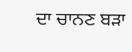ਦਾ ਚਾਨਣ ਬੜਾ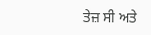ਤੇਜ਼ ਸੀ ਅਤੇ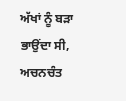ਅੱਖਾਂ ਨੂੰ ਬੜਾ ਭਾਉਂਦਾ ਸੀ, ਅਚਨਚੰਤ